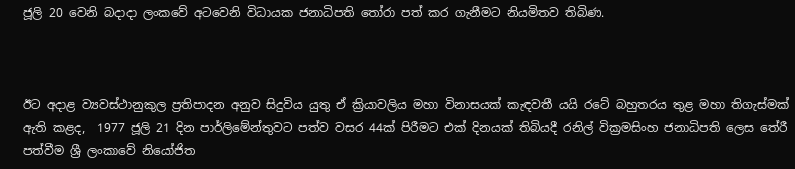ජූලි 20 වෙනි බදාදා ලංකවේ අටවෙනි විධායක ජනාධිපති තෝරා පත් කර ගැනීමට නියමිතව තිබිණ.



ඊට අදාළ ව්‍යවස්ථානුකුල ප්‍රතිපාදන අනුව සිදුවිය යුතු ඒ ක්‍රියාවලිය මහා විනාසයක් කැඳවතී යයි රටේ බහුතරය තුළ මහා තිගැස්මක් ඇති කළද,  1977 ජූලි 21 දින පාර්ලිමේන්තුවට පත්ව වසර 44ක් පිරීමට එක් දිනයක් තිබියදී රනිල් වික්‍රමසිංහ ජනාධිපති ලෙස තේරී පත්වීම ශ්‍රී ලංකාවේ නියෝජිත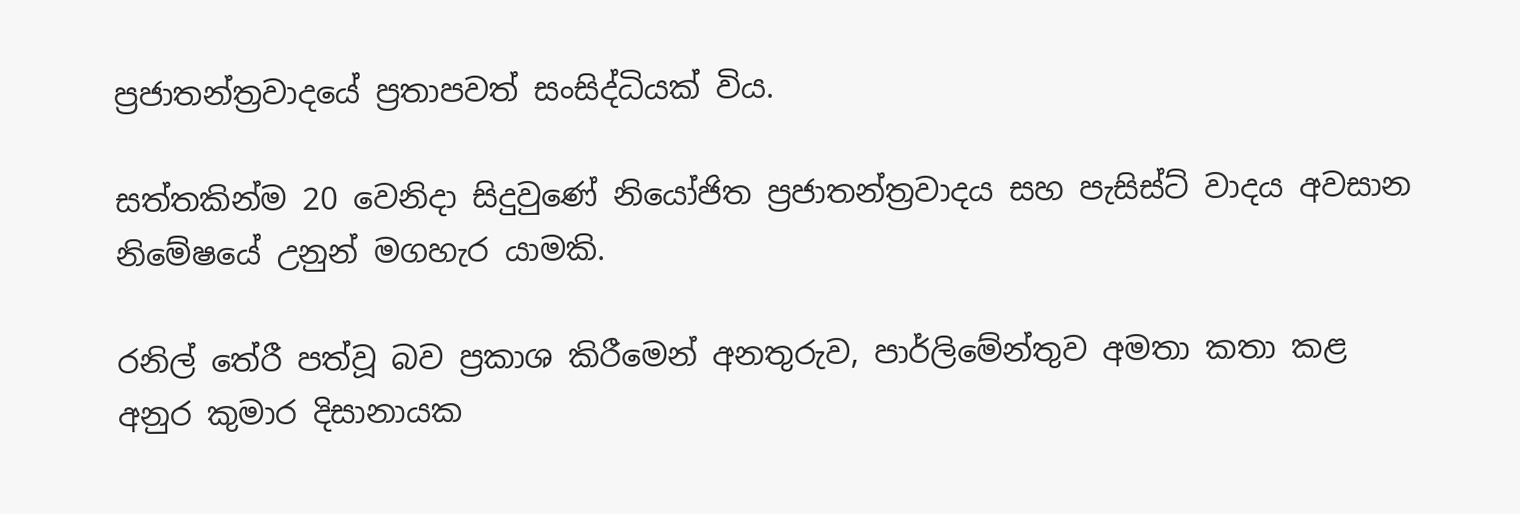ප්‍රජාතන්ත්‍රවාදයේ ප්‍රතාපවත් සංසිද්ධියක් විය.

සත්තකින්ම 20 වෙනිදා සිදුවුණේ නියෝජිත ප්‍රජාතන්ත්‍රවාදය සහ පැසිස්ට් වාදය අවසාන නිමේෂයේ උනුන් මගහැර යාමකි.

රනිල් තේරී පත්වූ බව ප්‍රකාශ කිරීමෙන් අනතුරුව, පාර්ලිමේන්තුව අමතා කතා කළ අනුර කුමාර දිසානායක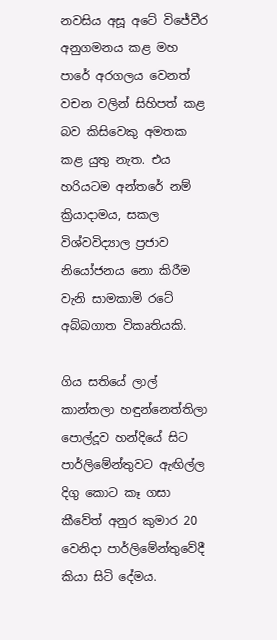නවසිය අසූ අටේ විජේවීර අනුගමනය කළ මහ පාරේ අරගලය වෙනත් වචන වලින් සිහිපත් කළ බව කිසිවෙකු අමතක කළ යුතු නැත. එය හරියටම අන්තරේ නම් ක්‍රියාදාමය, සකල විශ්වවිද්‍යාල ප්‍රජාව නියෝජනය නො කිරීම වැනි සාමකාමි රටේ අබ්බගාත විකෘතියකි.

ගිය සතියේ ලාල් කාන්තලා හඳුන්නෙත්තිලා පොල්දූව හන්දියේ සිට පාර්ලිමේන්තුවට ඇඟිල්ල දිගු කොට කෑ ගසා කීවේත් අනුර කුමාර 20 වෙනිදා පාර්ලිමේන්තුවේදී කියා සිටි දේමය.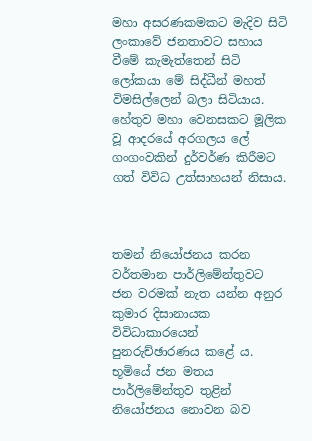මහා අසරණකමකට මැදිව සිටි ලංකාවේ ජනතාවට සහාය වීමේ කැමැත්තෙන් සිටි ලෝකයා මේ සිද්ධීන් මහත් විමසිල්ලෙන් බලා සිටියාය. හේතුව මහා වෙනසකට මූලික වූ ආදරයේ අරගලය ලේ ගංගංවකින් දුර්වර්ණ කිරීමට ගත් විවිධ උත්සාහයන් නිසාය.



තමන් නියෝජනය කරන වර්තමාන පාර්ලිමේන්තුවට ජන වරමක් නැත යන්න අනුර කුමාර දිසානායක විවිධාකාරයෙන් පුනරුච්ඡාරණය කළේ ය.  භූමියේ ජන මතය පාර්ලිමේන්තුව තුළින් නියෝජනය නොවන බව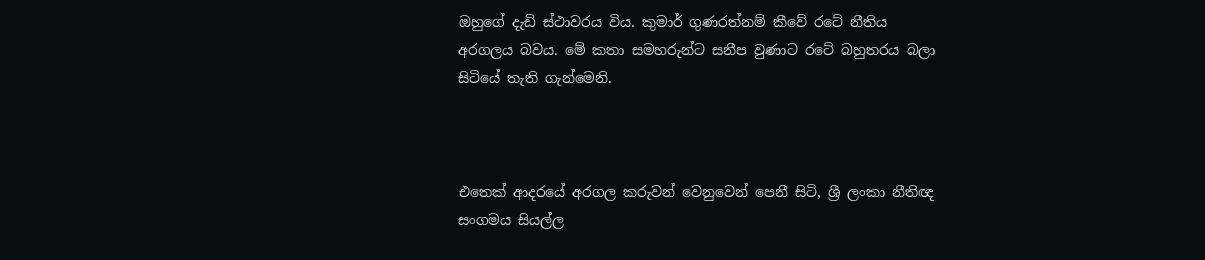ඔහුගේ දැඩි ස්ථාවරය විය. කුමාර් ගුණරත්නම් කීවේ රටේ නීතිය අරගලය බවය. මේ කතා සමහරුන්ට සනීප වුණාට රටේ බහුතරය බලා සිටියේ තැති ගැන්මෙනි.



එතෙක් ආදරයේ අරගල කරුවන් වෙනුවෙන් පෙනී සිටි, ශ්‍රී ලංකා නීතිඥ සංගමය සියල්ල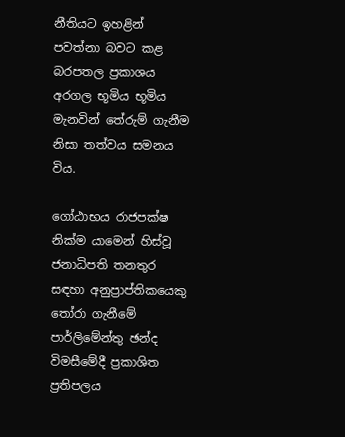නීතියට ඉහළින් පවත්නා බවට කළ බරපතල ප්‍රකාශය අරගල භූමිය භූමිය මැනවින් තේරුම් ගැනීම නිසා තත්වය සමනය විය.

ගෝඨාභය රාජපක්ෂ නික්ම යාමෙන් හිස්වූ ජනාධිපති තනතුර සඳහා අනුප්‍රාප්තිකයෙකු තෝරා ගැනීමේ පාර්ලිමේන්තු ඡන්ද විමසීමේදී ප්‍රකාශිත ප්‍රතිපලය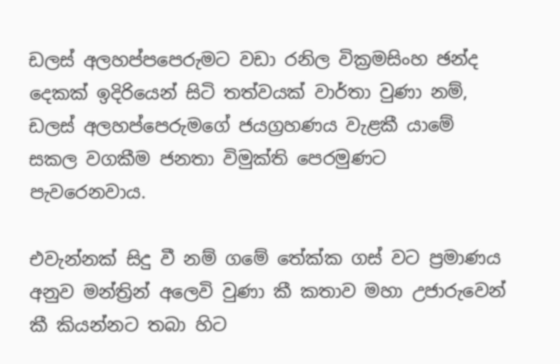ඩලස් අලහප්පපෙරුමට වඩා රනිල වික්‍රමසිංහ ඡන්ද දෙකක් ඉදිරියෙන් සිටි තත්වයක් වාර්තා වුණා නම්, ඩලස් අලහප්පෙරුමගේ ජයග්‍රහණය වැළකී යාමේ සකල වගකීම ජනතා විමුක්ති පෙරමුණට පැවරෙනවාය.

එවැන්නක් සිදු වී නම් ගමේ තේක්ක ගස් වට ප්‍රමාණය අනුව මන්ත්‍රින් අලෙවි වුණා කී කතාව මහා උජාරුවෙන් කී කියන්නට තබා හිට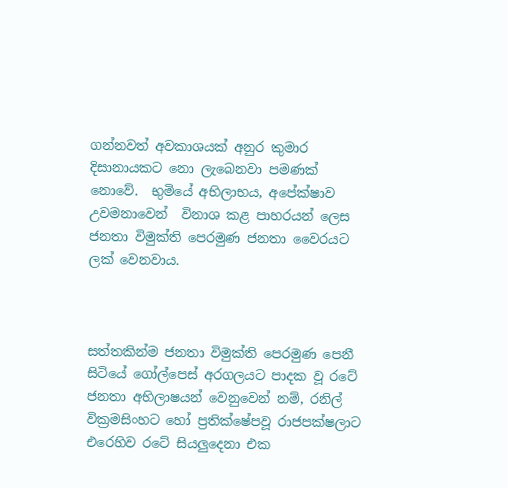ගන්නවත් අවකාශයක් අනුර කුමාර දිසානායකට නො ලැබෙනවා පමණක් නොවේ.  භුමියේ අභිලාභය, අපේක්ෂාව උවමනාවෙන්  විනාශ කළ පාහරයන් ලෙස ජනතා විමුක්ති පෙරමුණ ජනතා වෛරයට ලක් වෙනවාය.



සත්තකින්ම ජනතා විමුක්ති පෙරමුණ පෙනී සිටියේ ගෝල්පෙස් අරගලයට පාදක වූ රටේ ජනතා අභිලාෂයන් වෙනුවෙන් නම්, රනිල් වික්‍රමසිංහට හෝ ප්‍රතික්ෂේපවූ රාජපක්ෂලාට එරෙහිව රටේ සියලුදෙනා එක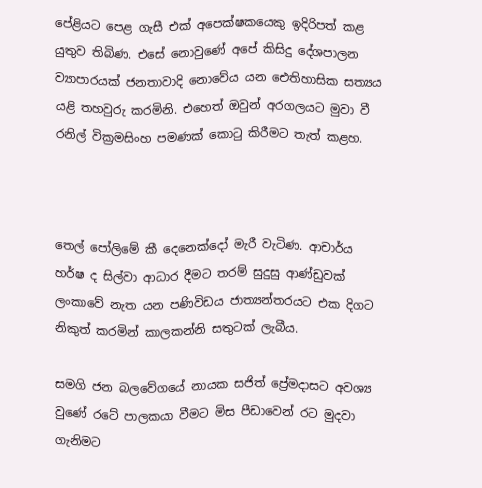පේළියට පෙළ ගැසී එක් අපෙක්ෂකයෙකු ඉදිරිපත් කළ යුතුව තිබිණ. එසේ නොවුණේ අපේ කිසිදු දේශපාලන ව්‍යාපාරයක් ජනතාවාදි නොවේය යන ඓතිහාසික සත්‍යය යළි තහවුරු කරමිනි. එහෙත් ඔවුන් අරගලයට මුවා වී රනිල් වික්‍රමසිංහ පමණක් කොටු කිරීමට තැත් කළහ.



තෙල් පෝලිමේ කී දෙනෙක්දෝ මැරී වැටිණ. ආචාර්ය හර්ෂ ද සිල්වා ආධාර දීමට තරම් සුදුසු ආණ්ඩුවක් ලංකාවේ නැත යන පණිවිඩය ජාත්‍යන්තරයට එක දිගට නිකුත් කරමින් කාලකන්නි සතුටක් ලැබීය.

සමගි ජන බලවේගයේ නායක සජිත් ප්‍රේමදාසට අවශ්‍ය වුණේ රටේ පාලකයා වීමට මිස පීඩාවෙන් රට මුදවා ගැනිමට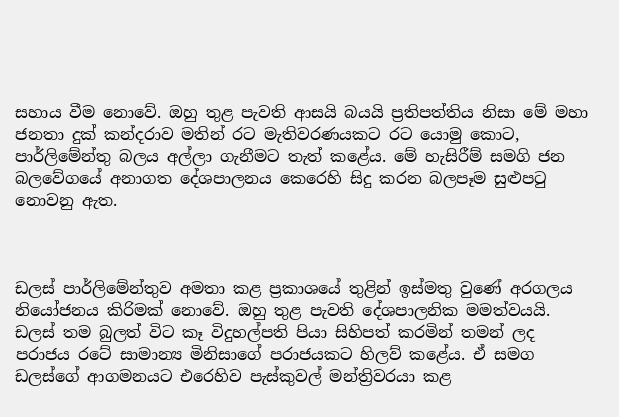සහාය වීම නොවේ. ඔහු තුළ පැවති ආසයි බයයි ප්‍රතිපත්තිය නිසා මේ මහා ජනතා දුක් කන්දරාව මතින් රට මැතිවරණයකට රට යොමු කොට, පාර්ලිමේන්තු බලය අල්ලා ගැනීමට තැත් කළේය. මේ හැසිරීම් සමගි ජන බලවේගයේ අනාගත දේශපාලනය කෙරෙහි සිදු කරන බලපෑම සුළුපටු නොවනු ඇත.



ඩලස් පාර්ලිමේන්තුව අමතා කළ ප්‍රකාශයේ තුළින් ඉස්මතු වුණේ අරගලය නියෝජනය කිරිමක් නොවේ. ඔහු තුළ පැවති දේශපාලනික මමත්වයයි. ඩලස් තම බුලත් විට කෑ විදුහල්පති පියා සිහිපත් කරමින් තමන් ලද පරාජය රටේ සාමාන්‍ය මිනිසාගේ පරාජයකට හිලව් කළේය. ඒ සමග ඩලස්ගේ ආගමනයට එරෙහිව පැස්කුවල් මන්ත්‍රිවරයා කළ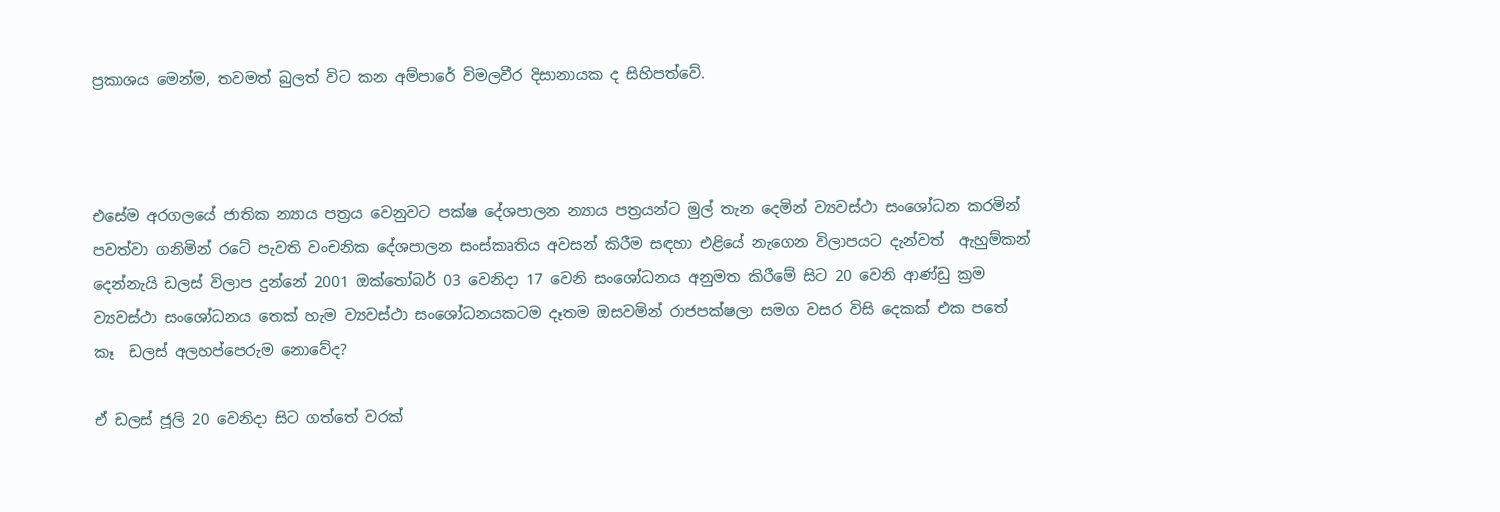ප්‍රකාශය මෙන්ම, තවමත් බුලත් විට කන අම්පාරේ විමලවීර දිසානායක ද සිහිපත්වේ.



එසේම අරගලයේ ජාතික න්‍යාය පත්‍රය වෙනුවට පක්ෂ දේශපාලන න්‍යාය පත්‍රයන්ට මුල් තැන දෙමින් ව්‍යවස්ථා සංශෝධන කරමින් පවත්වා ගනිමින් රටේ පැවති වංචනික දේශපාලන සංස්කෘතිය අවසන් කිරීම සඳහා එළියේ නැගෙන විලාපයට දැන්වත්  ඇහුම්කන් දෙන්නැයි ඩලස් විලාප දුන්නේ 2001 ඔක්තෝබර් 03 වෙනිදා 17 වෙනි සංශෝධනය අනුමත කිරීමේ සිට 20 වෙනි ආණ්ඩු ක්‍රම ව්‍යවස්ථා සංශෝධනය තෙක් හැම ව්‍යවස්ථා සංශෝධනයකටම දෑතම ඔසවමින් රාජපක්ෂලා සමග වසර විසි දෙකක් එක පතේ කෑ  ඩලස් අලහප්පෙරුම නොවේද?

ඒ ඩලස් ජූලි 20 වෙනිදා සිට ගත්තේ වරක්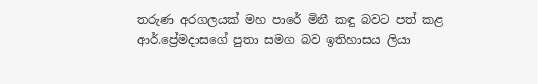තරුණ අරගලයක් මහ පාරේ මිනී කඳු බවට පත් කළ ආර්.ප්‍රේමදාසගේ පුතා සමග බව ඉතිහාසය ලියා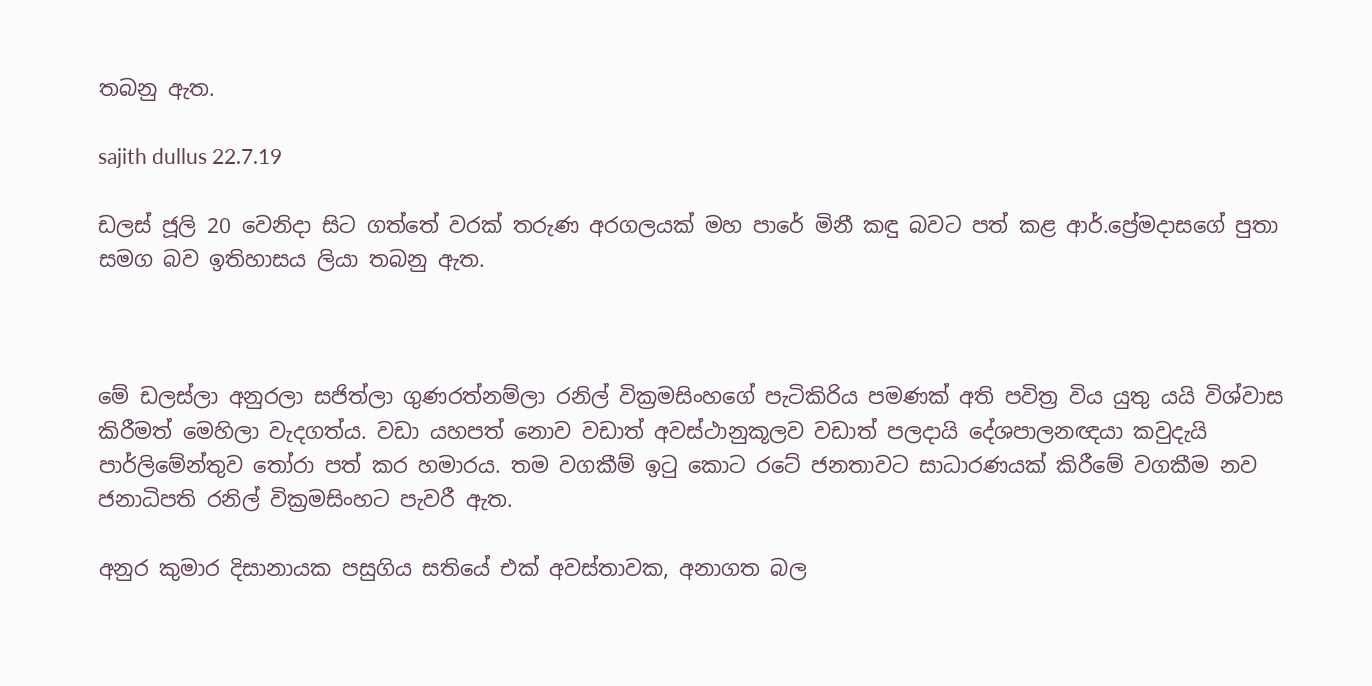තබනු ඇත.

sajith dullus 22.7.19

ඩලස් ජූලි 20 වෙනිදා සිට ගත්තේ වරක් තරුණ අරගලයක් මහ පාරේ මිනී කඳු බවට පත් කළ ආර්.ප්‍රේමදාසගේ පුතා සමග බව ඉතිහාසය ලියා තබනු ඇත.



මේ ඩලස්ලා අනුරලා සජිත්ලා ගුණරත්නම්ලා රනිල් වික්‍රමසිංහගේ පැටිකිරිය පමණක් අති පවිත්‍ර විය යුතු යයි විශ්වාස කිරීමත් මෙහිලා වැදගත්ය. වඩා යහපත් නොව වඩාත් අවස්ථානුකූලව වඩාත් පලදායි දේශපාලනඥයා කවුදැයි පාර්ලිමේන්තුව තෝරා පත් කර හමාරය. තම වගකීම් ඉටු කොට රටේ ජනතාවට සාධාරණයක් කිරීමේ වගකීම නව ජනාධිපති රනිල් වික්‍රමසිංහට පැවරී ඇත.

අනුර කුමාර දිසානායක පසුගිය සතියේ එක් අවස්තාවක, අනාගත බල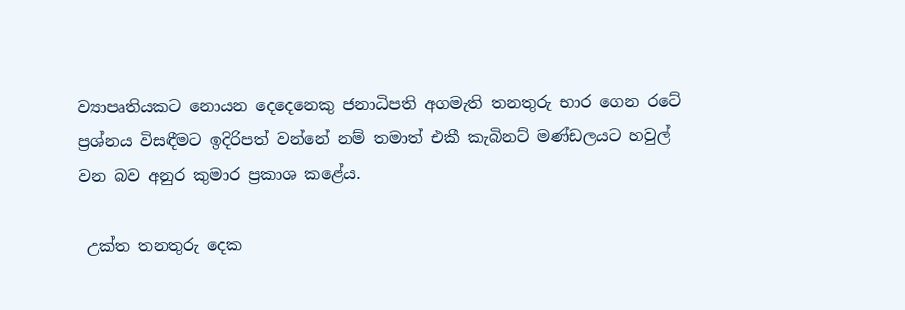ව්‍යාපෘතියකට නොයන දෙදෙනෙකු ජනාධිපති අගමැති තනතුරු භාර ගෙන රටේ ප්‍රශ්නය විසඳීමට ඉදිරිපත් වන්නේ නම් තමාත් එකී කැබිනට් මණ්ඩලයට හවුල් වන බව අනුර කුමාර ප්‍රකාශ කළේය.

 උක්ත තනතුරු දෙක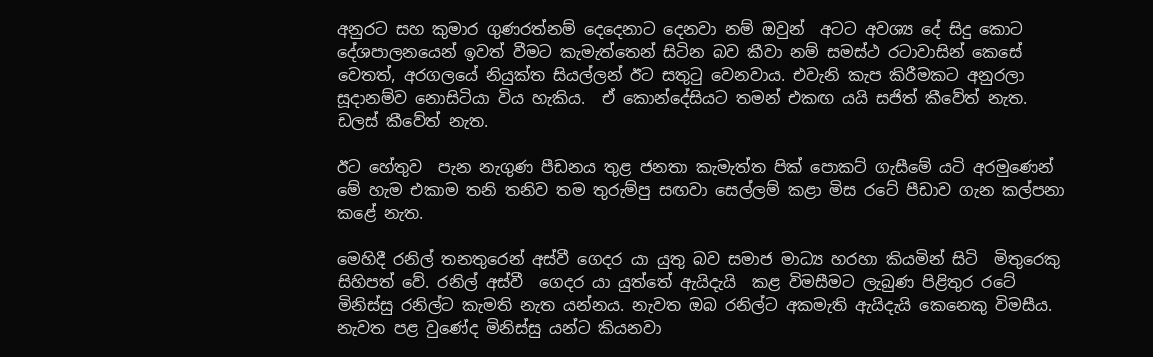අනුරට සහ කුමාර ගුණරත්නම් දෙදෙනාට දෙනවා නම් ඔවුන්  අටට අවශ්‍ය දේ සිදු කොට දේශපාලනයෙන් ඉවත් වීමට කැමැත්තෙන් සිටින බව කීවා නම් සමස්ථ රටාවාසින් කෙසේ වෙතත්, අරගලයේ නියුක්ත සියල්ලන් ඊට සතුටු වෙනවාය. එවැනි කැප කිරීමකට අනුරලා සූදානම්ව නොසිටියා විය හැකිය.  ඒ කොන්දේසියට තමන් එකඟ යයි සජිත් කීවේත් නැත. ඩලස් කීවේත් නැත.

ඊට හේතුව  පැන නැගුණ පීඩනය තුළ ජනතා කැමැත්ත පික් පොකට් ගැසීමේ යටි අරමුණෙන් මේ හැම එකාම තනි තනිව තම තුරුම්පු සඟවා සෙල්ලම් කළා මිස රටේ පීඩාව ගැන කල්පනා කළේ නැත.

මෙහිදී රනිල් තනතුරෙන් අස්වී ගෙදර යා යුතු බව සමාජ මාධ්‍ය හරහා කියමින් සිටි  මිතුරෙකු සිහිපත් වේ. රනිල් අස්වී  ගෙදර යා යුත්තේ ඇයිදැයි  කළ විමසීමට ලැබුණ පිළිතුර රටේ මිනිස්සු රනිල්ට කැමති නැත යන්නය. නැවත ඔබ රනිල්ට අකමැති ඇයිදැයි කෙනෙකු විමසීය. නැවත පළ වුණේද මිනිස්සු යන්ට කියනවා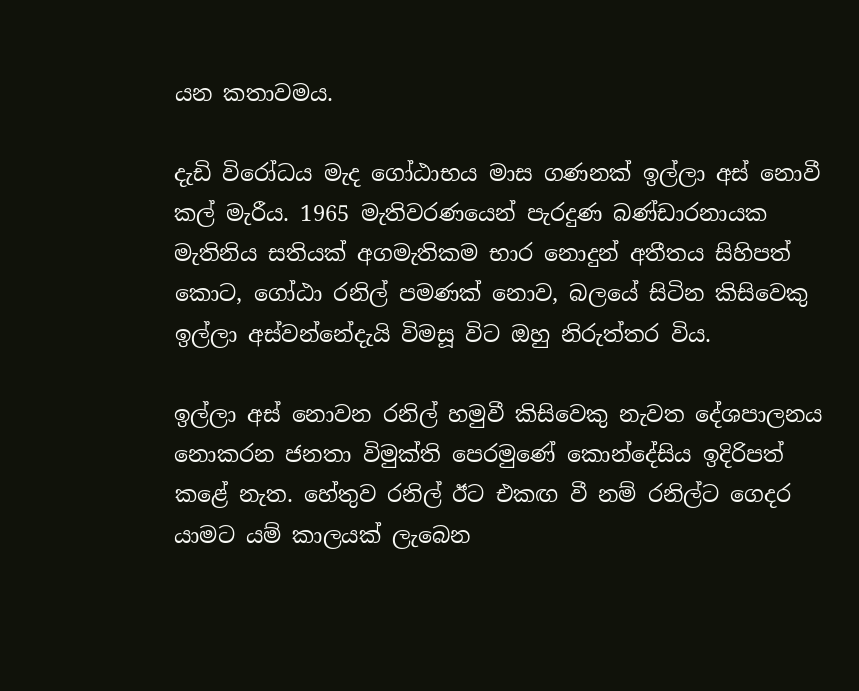යන කතාවමය.

දැඩි විරෝධය මැද ගෝඨාභය මාස ගණනක් ඉල්ලා අස් නොවී කල් මැරීය. 1965 මැතිවරණයෙන් පැරදුණ බණ්ඩාරනායක මැතිනිය සතියක් අගමැතිකම භාර නොදුන් අතීතය සිහිපත් කොට, ගෝඨා රනිල් පමණක් නොව, බලයේ සිටින කිසිවෙකු ඉල්ලා අස්වන්නේදැයි විමසූ විට ඔහු නිරුත්තර විය.

ඉල්ලා අස් නොවන රනිල් හමුවී කිසිවෙකු නැවත දේශපාලනය නොකරන ජනතා විමුක්ති පෙරමුණේ කොන්දේසිය ඉදිරිපත් කළේ නැත. හේතුව රනිල් ඊට එකඟ වී නම් රනිල්ට ගෙදර යාමට යම් කාලයක් ලැබෙන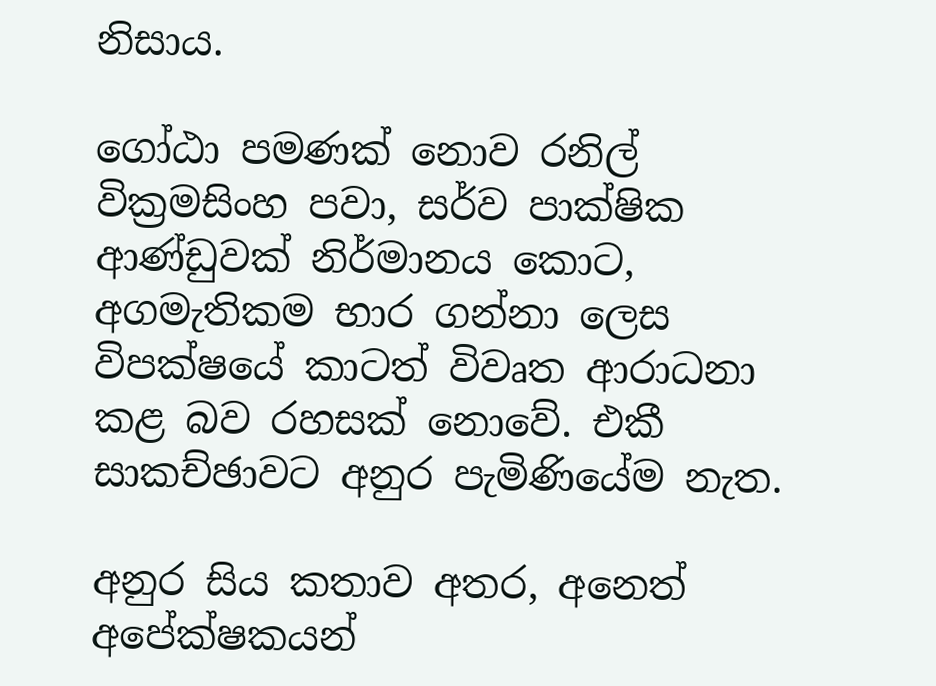නිසාය.

ගෝඨා පමණක් නොව රනිල් වික්‍රමසිංහ පවා, සර්ව පාක්ෂික ආණ්ඩුවක් නිර්මානය කොට, අගමැතිකම භාර ගන්නා ලෙස විපක්ෂයේ කාටත් විවෘත ආරාධනා කළ බව රහසක් නොවේ. එකී සාකච්ඡාවට අනුර පැමිණියේම නැත.

අනුර සිය කතාව අතර, අනෙත් අපේක්ෂකයන්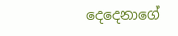දෙදෙනාගේ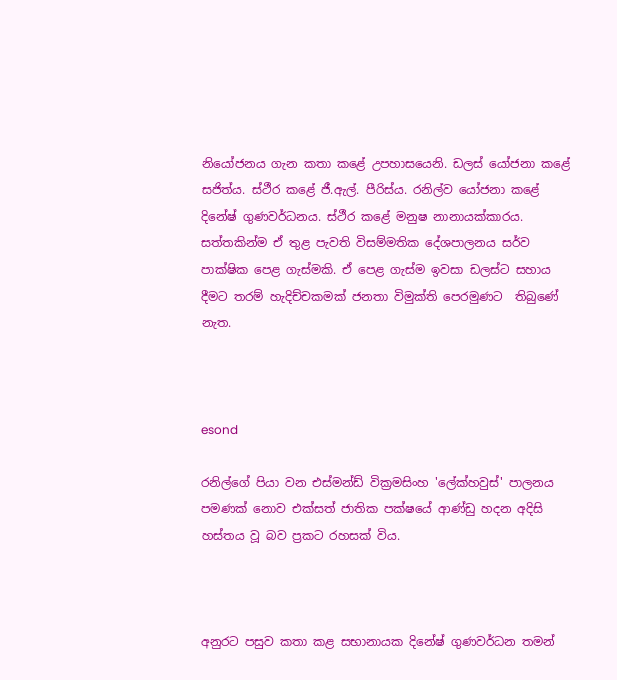නියෝජනය ගැන කතා කළේ උපහාසයෙනි. ඩලස් යෝජනා කළේ සජිත්ය. ස්ථීර කළේ ජී.ඇල්. පීරිස්ය. රනිල්ව යෝජනා කළේ දිනේෂ් ගුණවර්ධනය. ස්ථීර කළේ මනුෂ නානායක්කාරය. සත්තකින්ම ඒ තුළ පැවති විසම්මතික දේශපාලනය සර්ව පාක්ෂික පෙළ ගැස්මකි. ඒ පෙළ ගැස්ම ඉවසා ඩලස්ට සහාය දීමට තරම් හැදිච්චකමක් ජනතා විමුක්ති පෙරමුණට  තිබුණේ නැත.



esond

රනිල්ගේ පියා වන එස්මන්ඩ් වික්‍රමසිංහ 'ලේක්හවුස්' පාලනය පමණක් නොව එක්සත් ජාතික පක්ෂයේ ආණ්ඩු හදන අදිසි හස්තය වූ බව ප්‍රකට රහසක් විය.



අනුරට පසුව කතා කළ සභානායක දිනේෂ් ගුණවර්ධන තමන්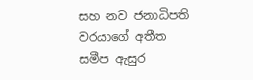සහ නව ජනාධිපති වරයාගේ අතීත සමීප ඇසුර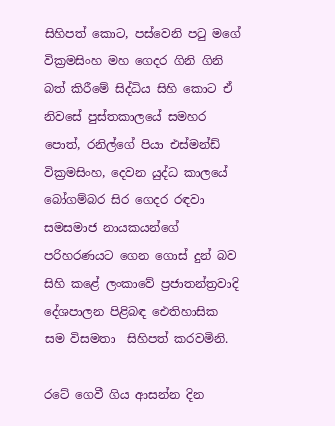සිහිපත් කොට, පස්වෙනි පටු මගේ වික්‍රමසිංහ මහ ගෙදර ගිනි ගිනි බත් කිරීමේ සිද්ධිය සිහි කොට ඒ නිවසේ පුස්තකාලයේ සමහර පොත්, රනිල්ගේ පියා එස්මන්ඩ් වික්‍රමසිංහ, දෙවන යුද්ධ කාලයේ බෝගම්බර සිර ගෙදර රඳවා සමසමාජ නායකයන්ගේ පරිහරණයට ගෙන ගොස් දුන් බව සිහි කළේ ලංකාවේ ප්‍රජාතන්ත්‍රවාදි දේශපාලන පිළිබඳ ඓතිහාසික සම විසමතා  සිහිපත් කරවමිනි.

රටේ ගෙවී ගිය ආසන්න දින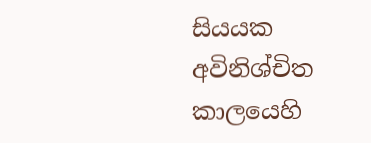සියයක අවිනිශ්චිත කාලයෙහි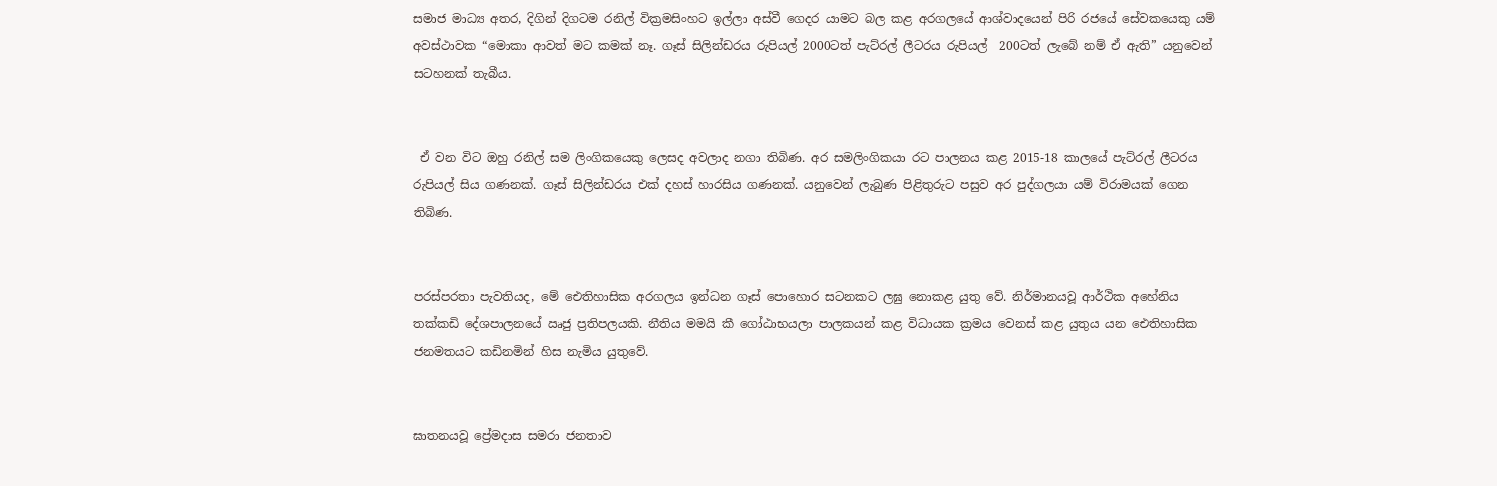සමාජ මාධ්‍ය අතර, දිගින් දිගටම රනිල් වික්‍රමසිංහට ඉල්ලා අස්වී ගෙදර යාමට බල කළ අරගලයේ ආශ්වාදයෙන් පිරි රජයේ සේවකයෙකු යම් අවස්ථාවක “මොකා ආවත් මට කමක් නෑ. ගෑස් සිලින්ඩරය රුපියල් 2000ටත් පැට්රල් ලීටරය රුපියල්  200ටත් ලැබේ නම් ඒ ඇති” යනුවෙන්  සටහනක් තැබීය.


 ඒ වන විට ඔහු රනිල් සම ලිංගිකයෙකු ලෙසද අවලාද නගා තිබිණ. අර සමලිංගිකයා රට පාලනය කළ 2015-18 කාලයේ පැට්රල් ලීටරය රුපියල් සිය ගණනක්. ගෑස් සිලින්ඩරය එක් දහස් හාරසිය ගණනක්. යනුවෙන් ලැබුණ පිළිතුරුට පසුව අර පුද්ගලයා යම් විරාමයක් ගෙන තිබිණ.


පරස්පරතා පැවතියද, මේ ඓතිහාසික අරගලය ඉන්ධන ගෑස් පොහොර සටනකට ලඝු නොකළ යුතු වේ. නිර්මානයවූ ආර්ථික අහේනිය තක්කඩි දේශපාලනයේ ඍජු ප්‍රතිපලයකි. නීතිය මමයි කී ගෝඨාභයලා පාලකයන් කළ විධායක ක්‍රමය වෙනස් කළ යුතුය යන ඓතිහාසික ජනමතයට කඩිනමින් හිස නැමිය යුතුවේ.


ඝාතනයවූ ප්‍රේමදාස සමරා ජනතාව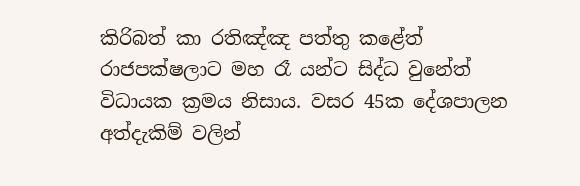කිරිබත් කා රතිඤ්ඤ පත්තු කළේත් රාජපක්ෂලාට මහ රෑ යන්ට සිද්ධ වුනේත් විධායක ක්‍රමය නිසාය. වසර 45ක දේශපාලන අත්දැකිම් වලින්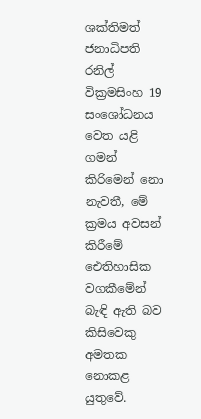ශක්තිමත් ජනාධිපති රනිල් වික්‍රමසිංහ 19 සංශෝධනය වෙත යළි ගමන් කිරිමෙන් නො නැවතී, මේ ක්‍රමය අවසන් කිරීමේ ඓතිහාසික වගකීමේන් බැඳි ඇති බව කිසිවෙකු අමතක නොකළ යුතුවේ.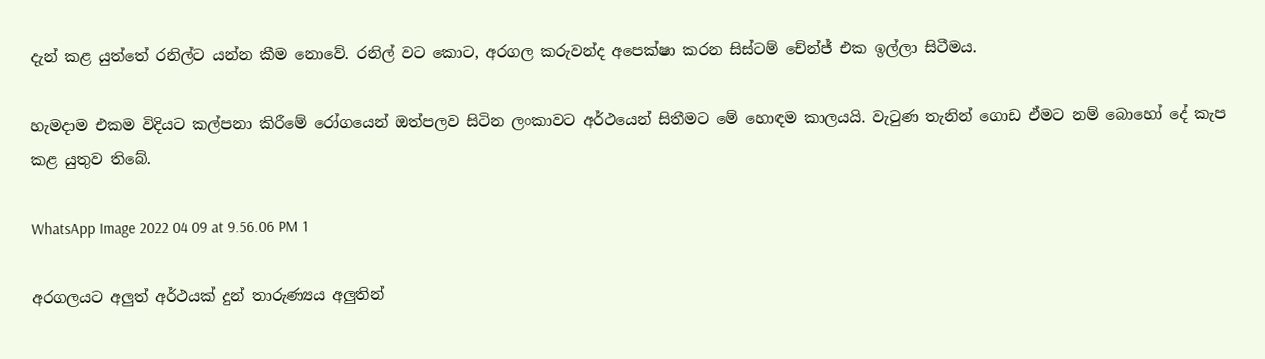දැන් කළ යුත්තේ රනිල්ට යන්න කීම නොවේ. රනිල් වට කොට, අරගල කරුවන්ද අපෙක්ෂා කරන සිස්ටම් චේන්ජ් එක ඉල්ලා සිටීමය.

හැමදාම එකම විදියට කල්පනා කිරීමේ රෝගයෙන් ඔත්පලව සිටින ලංකාවට අර්ථයෙන් සිතීමට මේ හොඳම කාලයයි. වැටුණ තැනින් ගොඩ ඒමට නම් බොහෝ දේ කැප කළ යුතුව තිබේ.

WhatsApp Image 2022 04 09 at 9.56.06 PM 1

අරගලයට අලුත් අර්ථයක් දුන් තාරුණ්‍යය අලුතින්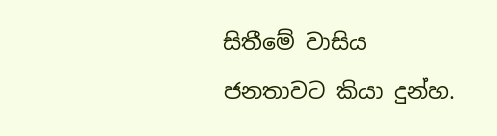සිතීමේ වාසිය ජනතාවට කියා දුන්හ.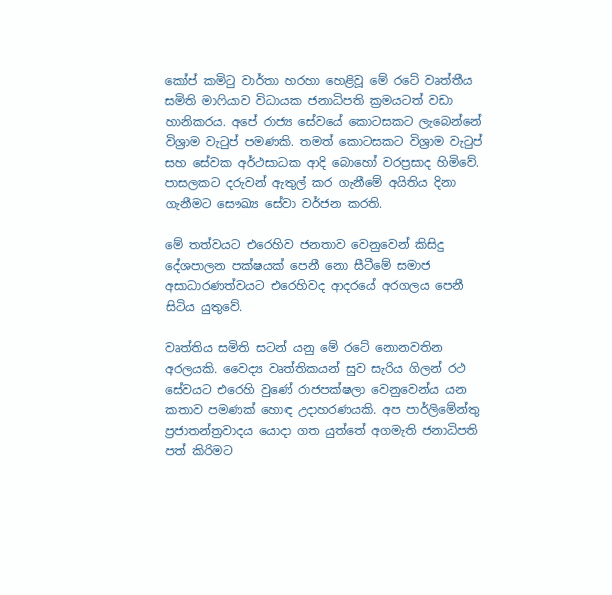කෝප් කමිටු වාර්තා හරහා හෙළිවූ මේ රටේ වෘත්තීය සමිති මාෆියාව විධායක ජනාධිපති ක්‍රමයටත් වඩා හානිකරය. අපේ රාජ්‍ය සේවයේ කොටසකට ලැබෙන්නේ විශ්‍රාම වැටුප් පමණකි. තමත් කොටසකට විශ්‍රාම වැටුප් සහ සේවක අර්ථසාධක ආදි බොහෝ වරප්‍රසාද හිමිවේ. පාසලකට දරුවන් ඇතුල් කර ගැනීමේ අයිතිය දිනා ගැනීමට සෞඛ්‍ය සේවා වර්ජන කරති.

මේ තත්වයට එරෙහිව ජනතාව වෙනුවෙන් කිසිදු දේශපාලන පක්ෂයක් පෙනී නො සීටීමේ සමාජ අසාධාරණත්වයට එරෙහිවද ආදරයේ අරගලය පෙනී සිටිය යුතුවේ.

වෘත්තිය සමිති සටන් යනු මේ රටේ නොනවතින අරලයකි. වෛද්‍ය වෘත්තිකයන් සුව සැරිය ගිලන් රථ සේවයට එරෙහි වුණේ රාජපක්ෂලා වෙනුවෙන්ය යන කතාව පමණක් හොඳ උදාහරණයකි. අප පාර්ලිමේන්තු ප්‍රජාතන්ත්‍රවාදය යොදා ගත යුත්තේ අගමැති ජනාධිපති පත් කිරිමට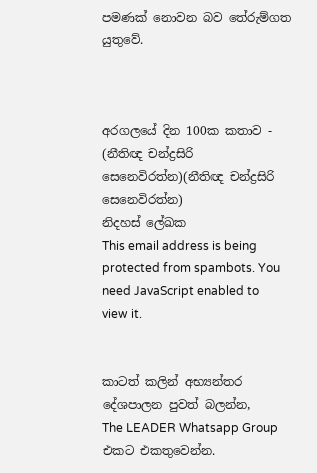පමණක් නොවන බව තේරුම්ගත යුතුවේ.



අරගලයේ දින 100ක කතාව - (නීතිඥ චන්ද්‍රසිරි සෙනෙවිරත්න)(නීතිඥ චන්ද්‍රසිරි සෙනෙවිරත්න)
නිදහස් ලේඛක
This email address is being protected from spambots. You need JavaScript enabled to view it.


කාටත් කලින් අභ්‍යන්තර දේශපාලන පුවත් බලන්න,
The LEADER Whatsapp Group එකට එකතුවෙන්න.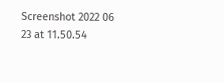Screenshot 2022 06 23 at 11.50.54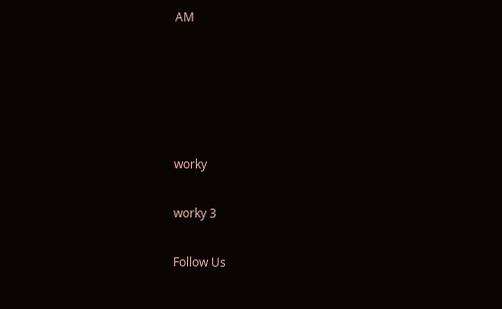AM





worky

worky 3

Follow Us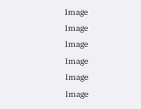Image
Image
Image
Image
Image
Image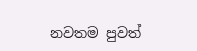නවතම පුවත්